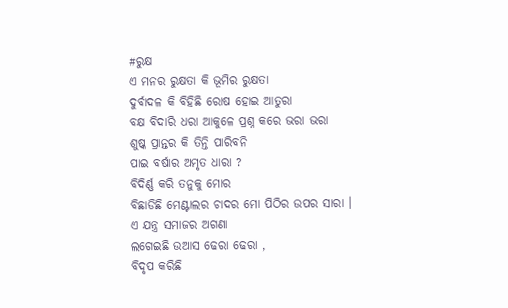#ରୁକ୍ଷ
ଏ ମନର ରୁକ୍ଷତା କି ଭୂମିର ରୁକ୍ଷତା
ଦୁର୍ବାଦଳ କି ବିହିଛି ରୋଷ ହୋଇ ଆତୁରା
ବକ୍ଷ ବିଦାରି ଧରା ଆକୁଳେ ପ୍ରଶ୍ନ କରେ ଭରା ଭରା
ଶୁଷ୍କ ପ୍ରାନ୍ତର କି ତିନ୍ତି ପାରିବନି
ପାଇ ବର୍ଷାର ଅମୃତ ଧାରା ?
ବିଦିର୍ଣ୍ଣ କରି ତନୁକୁ ମୋର
ବିଛାଡିଛି ମେଣ୍ଟାଲର ଚାଦର ମୋ ପିଠିର ଉପର ସାରା ।
ଏ ଯନ୍ତ୍ର ସମାଜର ଅଗଣା
ଲଗେଇଛି ଉଆସ ଢେରା ଢେରା ,
ବିଦୃପ କରିଛି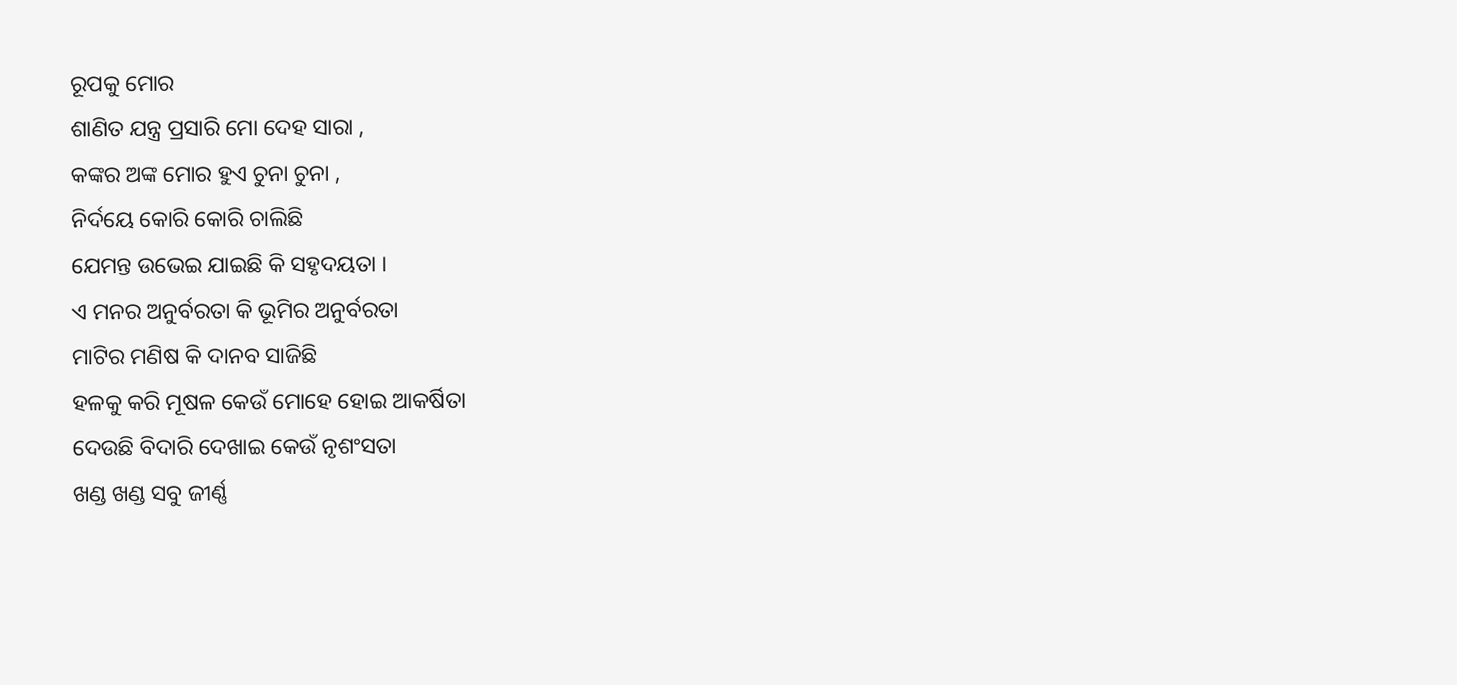ରୂପକୁ ମୋର
ଶାଣିତ ଯନ୍ତ୍ର ପ୍ରସାରି ମୋ ଦେହ ସାରା ,
କଙ୍କର ଅଙ୍କ ମୋର ହୁଏ ଚୁନା ଚୁନା ,
ନିର୍ଦୟେ କୋରି କୋରି ଚାଲିଛି
ଯେମନ୍ତ ଉଭେଇ ଯାଇଛି କି ସହୃଦୟତା ।
ଏ ମନର ଅନୁର୍ବରତା କି ଭୂମିର ଅନୁର୍ବରତା
ମାଟିର ମଣିଷ କି ଦାନବ ସାଜିଛି
ହଳକୁ କରି ମୂଷଳ କେଉଁ ମୋହେ ହୋଇ ଆକର୍ଷିତା
ଦେଉଛି ବିଦାରି ଦେଖାଇ କେଉଁ ନୃଶଂସତା
ଖଣ୍ଡ ଖଣ୍ଡ ସବୁ ଜୀର୍ଣ୍ଣ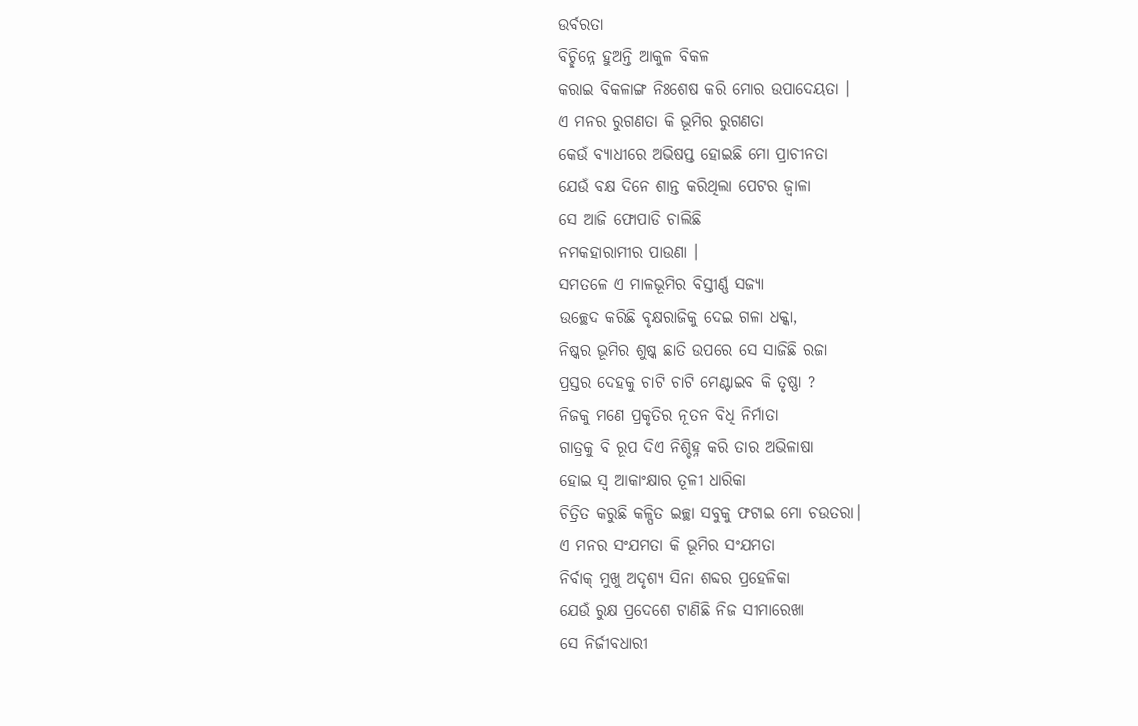ଉର୍ବରତା
ବିଚ୍ଛିନ୍ନେ ହୁଅନ୍ତି ଆକୁଳ ବିକଳ
କରାଇ ବିକଳାଙ୍ଗ ନିଃଶେଷ କରି ମୋର ଉପାଦେୟତା ।
ଏ ମନର ରୁଗଣତା କି ଭୂମିର ରୁଗଣତା
କେଉଁ ବ୍ୟାଧୀରେ ଅଭିଷପ୍ତ ହୋଇଛି ମୋ ପ୍ରାଚୀନତା
ଯେଉଁ ବକ୍ଷ ଦିନେ ଶାନ୍ତ କରିଥିଲା ପେଟର ଜ୍ବାଳା
ସେ ଆଜି ଫୋପାଡି ଚାଲିଛି
ନମକହାରାମୀର ପାଉଣା ।
ସମତଳେ ଏ ମାଳଭୂମିର ବିସ୍ତୀର୍ଣ୍ଣ ସଜ୍ୟା
ଉଚ୍ଛେଦ କରିଛି ବୃକ୍ଷରାଜିକୁ ଦେଇ ଗଳା ଧକ୍କା,
ନିଷ୍କର ଭୂମିର ଶୁଷ୍କ ଛାତି ଉପରେ ସେ ସାଜିଛି ରଜା
ପ୍ରସ୍ତର ଦେହକୁ ଚାଟି ଚାଟି ମେଣ୍ଟାଇବ କି ତୃଷ୍ଣା ?
ନିଜକୁ ମଣେ ପ୍ରକୃତିର ନୂତନ ବିଧି ନିର୍ମାତା
ଗାତ୍ରକୁ ବି ରୂପ ଦିଏ ନିଶ୍ଚିହ୍ନ କରି ତାର ଅଭିଳାଷା
ହୋଇ ସ୍ବ ଆକାଂକ୍ଷାର ତୂଳୀ ଧାରିକା
ଚିତ୍ରିତ କରୁଛି କଳ୍ପିତ ଇଚ୍ଛା ସବୁକୁ ଫଟାଇ ମୋ ଚଉତରା।
ଏ ମନର ସଂଯମତା କି ଭୂମିର ସଂଯମତା
ନିର୍ବାକ୍ ମୁଖୁ ଅଦୃଶ୍ୟ ସିନା ଶବ୍ଦର ପ୍ରହେଳିକା
ଯେଉଁ ରୁକ୍ଷ ପ୍ରଦେଶେ ଟାଣିଛି ନିଜ ସୀମାରେଖା
ସେ ନିର୍ଜୀବଧାରୀ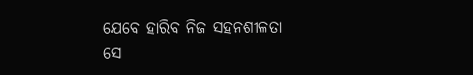ଯେବେ ହାରିବ ନିଜ ସହନଶୀଳତା
ସେ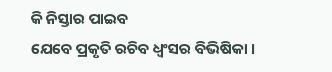କି ନିସ୍ତାର ପାଇବ
ଯେବେ ପ୍ରକୃତି ରଚିବ ଧ୍ବଂସର ବିଭିଷିକା ।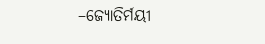–ଜ୍ୟୋତିର୍ମୟୀ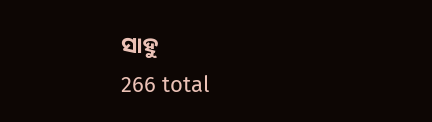ସାହୁ
266 total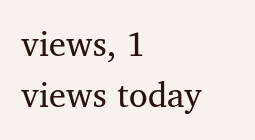views, 1 views today